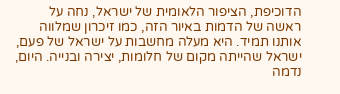הדוכיפת, הציפור הלאומית של ישראל, נחה על ראשה של הדמות באיור הזה, כמו זיכרון שמלווה אותנו תמיד. היא מעלה מחשבות על ישראל של פעם, ישראל שהייתה מקום של חלומות, יצירה ובנייה. היום, נדמה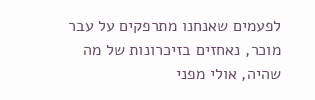לפעמים שאנחנו מתרפקים על עבר מוכר, נאחזים בזיכרונות של מה שהיה, אולי מפני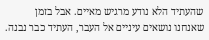שהעתיד הלא נודע מרגיש מאיים. אבל בזמן שאנחנו נושאים עיניים אל העבר, העתיד כבר נבנה.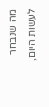מה שנבחר לעשות היום,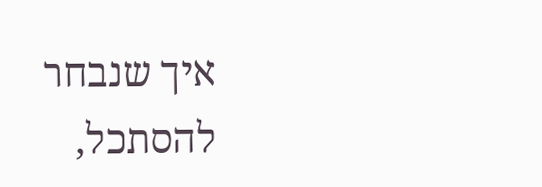איך שנבחר להסתכל,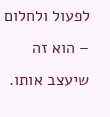לפעול ולחלום – הוא זה שיעצב אותו.